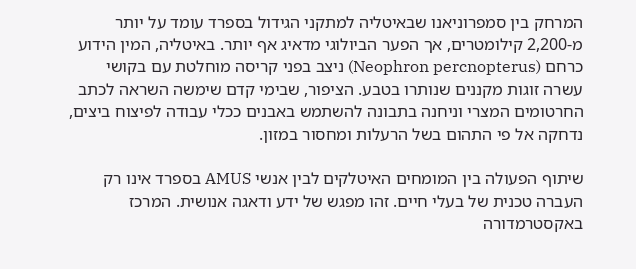המרחק בין סמפרוניאנו שבאיטליה למתקני הגידול בספרד עומד על יותר מ-2,200 קילומטרים, אך הפער הביולוגי מדאיג אף יותר. באיטליה, המין הידוע כרחם (Neophron percnopterus) ניצב בפני קריסה מוחלטת עם בקושי עשרה זוגות מקננים שנותרו בטבע. הציפור, שבימי קדם שימשה השראה לכתב החרטומים המצרי וניחנה בתבונה להשתמש באבנים ככלי עבודה לפיצוח ביצים, נדחקה אל פי התהום בשל הרעלות ומחסור במזון.

שיתוף הפעולה בין המומחים האיטלקים לבין אנשי AMUS בספרד אינו רק העברה טכנית של בעלי חיים. זהו מפגש של ידע ודאגה אנושית. המרכז באקסטרמדורה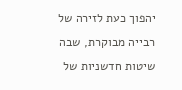יהפוך כעת לזירה של רבייה מבוקרת, שבה שיטות חדשניות של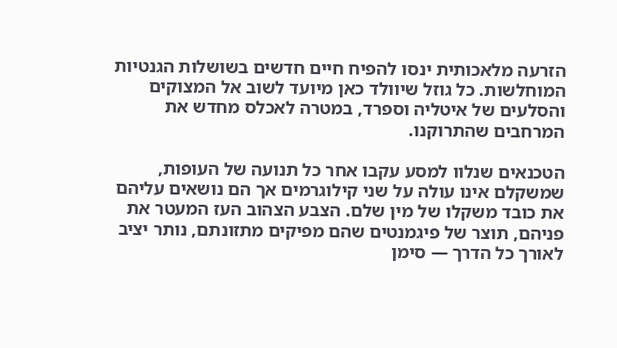הזרעה מלאכותית ינסו להפיח חיים חדשים בשושלות הגנטיות המוחלשות. כל גוזל שיוולד כאן מיועד לשוב אל המצוקים והסלעים של איטליה וספרד, במטרה לאכלס מחדש את המרחבים שהתרוקנו.

הטכנאים שנלוו למסע עקבו אחר כל תנועה של העופות, שמשקלם אינו עולה על שני קילוגרמים אך הם נושאים עליהם את כובד משקלו של מין שלם. הצבע הצהוב העז המעטר את פניהם, תוצר של פיגמנטים שהם מפיקים מתזונתם, נותר יציב לאורך כל הדרך — סימן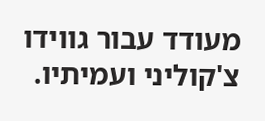מעודד עבור גווידו צ'קוליני ועמיתיו.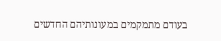בעודם מתמקמים במעונותיהם החדשים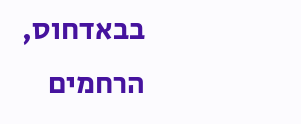בבאדחוס, הרחמים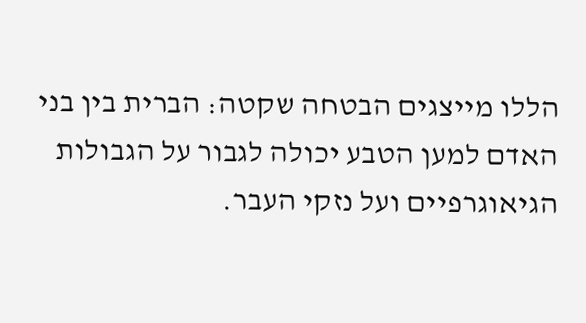הללו מייצגים הבטחה שקטה: הברית בין בני האדם למען הטבע יכולה לגבור על הגבולות הגיאוגרפיים ועל נזקי העבר.